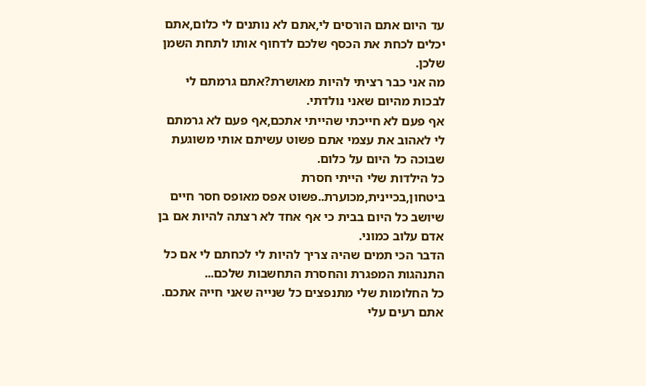עד היום אתם הורסים לי,אתם לא נותנים לי כלום,אתם יכלים לכחת את הכסף שלכם לדחוף אותו לתחת השמן שלכן.
מה אני כבר רציתי להיות מאושרת?אתם גרמתם לי לבכות מהיום שאני נולדתי.
אף פעם לא חייכתי שהייתי אתכם,אף פעם לא גרמתם לי לאהוב את עצמי אתם פשוט עשיתם אותי משוגעת שבוכה כל היום על כלום.
כל הילדות שלי הייתי חסרת ביטחון,בכיינית,מכוערת..פשוט אפס מאופס חסר חיים שיושב כל היום בבית כי אף אחד לא רצתה להיות אם בן אדם עלוב כמוני.
הדבר הכי תמים שהיה צריך להיות לי לכחתם לי אם כל התנהגות המפגרת והחסרת התחשבות שלכם...
כל החלומות שלי מתנפצים כל שנייה שאני חייה אתכם.
אתם רעים עלי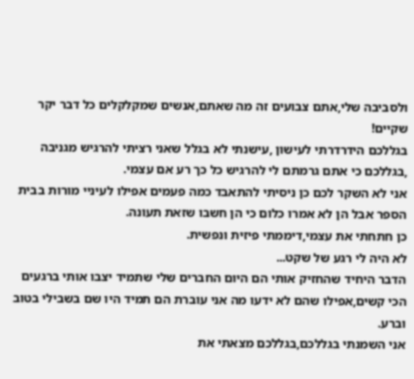ולסביבה שלי,אתם צבועים זה מה שאתם,אנשים שמקלקלים כל דבר יקר שקיים!
בגללכם הידרדרתי לעישון ,עישנתי לא בגלל שאני רציתי להרגיש מגניבה ,בגללכם כי אתם גרמתם לי להרגיש כל כך רע אם עצמי.
אני לא השקר לכם כן ניסיתי להתאבד כמה פעמים אפילו לעיניי מורות בבית הספר אבל הן לא אמרו כלום כי הן חשבו שזאת תעונה.
כן חתחתי את עצמי,דיממתי פיזית ונפשית.
לא היה לי רגע של שקט...
הדבר היחיד שהחזיק אותי הם היום החברים שלי שתמיד יצבו אותי ברגעים הכי קשים,אפילו שהם לא ידעו מה אני עוברת הם תמיד היו שם בשבילי בטוב וברע.
אני השמנתי בגללכם,בגללכם מצאתי את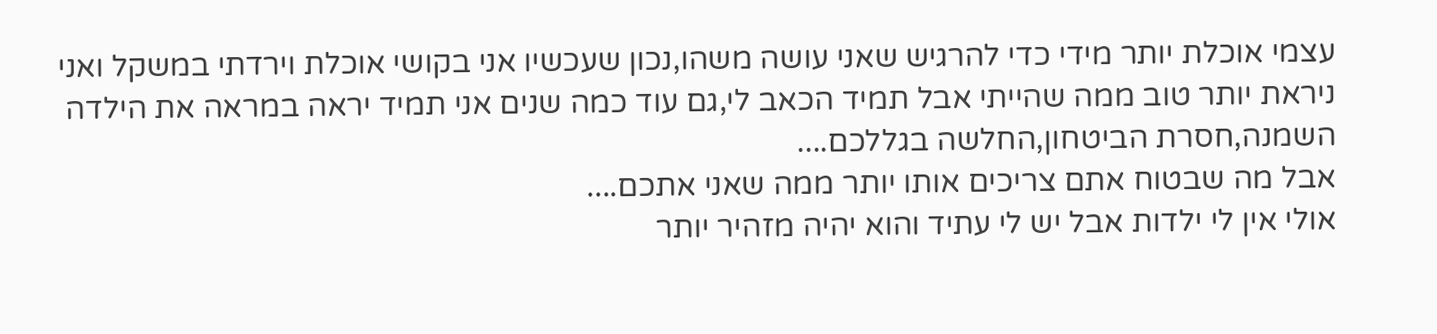עצמי אוכלת יותר מידי כדי להרגיש שאני עושה משהו,נכון שעכשיו אני בקושי אוכלת וירדתי במשקל ואני ניראת יותר טוב ממה שהייתי אבל תמיד הכאב לי,גם עוד כמה שנים אני תמיד יראה במראה את הילדה השמנה,חסרת הביטחון,החלשה בגללכם....
אבל מה שבטוח אתם צריכים אותו יותר ממה שאני אתכם....
אולי אין לי ילדות אבל יש לי עתיד והוא יהיה מזהיר יותר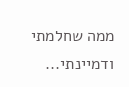ממה שחלמתי ודמיינתי...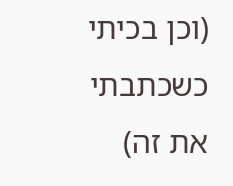(וכן בכיתי כשכתבתי את זה)